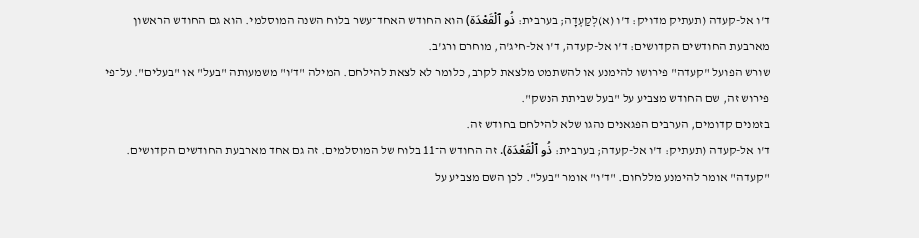ד'ו אל-קעדה (תעתיק מדויק: ד'ו (א)לְקַעְדָה; בערבית: ذُو ٱلْقَعْدَة) הוא החודש האחד־עשר בלוח השנה המוסלמי. הוא גם החודש הראשון מארבעת החודשים הקדושים: ד'ו אל-קעדה, ד'ו אל-חיג'ה, מוחרם ורג'ב.
שורש הפועל "קעדה" פירושו להימנע או להשתמט מלצאת לקרב, כלומר לא לצאת להילחם. המילה "ד'ו" משמעותה "בעל" או "בעלים". על־פי פירוש זה, שם החודש מצביע על "בעל שביתת הנשק".
בזמנים קדומים, הערבים הפגאנים נהגו שלא להילחם בחודש זה.
ד'ו אל-קעדה (תעתיק: ד'ו אל-קעדה; בערבית: ذُو ٱلْقَعْدَة). זה החודש ה־11 בלוח של המוסלמים. זה גם אחד מארבעת החודשים הקדושים.
"קעדה" אומר להימנע מללחום. "ד'ו" אומר "בעל". לכן השם מצביע על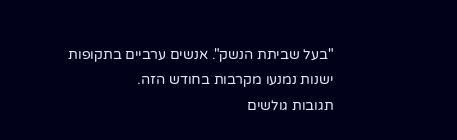"בעל שביתת הנשק". אנשים ערביים בתקופות ישנות נמנעו מקרבות בחודש הזה.
תגובות גולשים